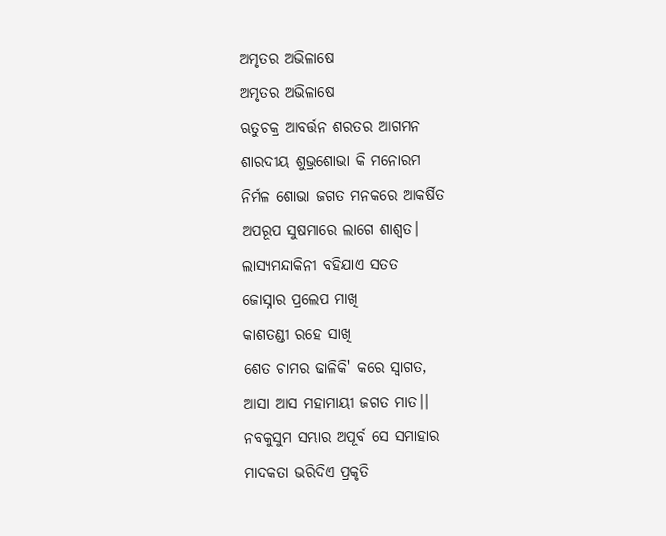ଅମୃତର ଅଭିଳାଷେ
ଅମୃତର ଅଭିଳାଷେ
ଋତୁଚକ୍ର ଆବର୍ତ୍ତନ ଶରତର ଆଗମନ
ଶାରଦୀୟ ଶୁଭ୍ରଶୋଭା କି ମନୋରମ
ନିର୍ମଳ ଶୋଭା ଜଗତ ମନକରେ ଆକର୍ଷିତ
ଅପରୂପ ସୁଷମାରେ ଲାଗେ ଶାଶ୍ଵତ।
ଲାସ୍ଯମନ୍ଦାକିନୀ ବହିଯାଏ ସତତ
ଜୋସ୍ନାର ପ୍ରଲେପ ମାଖି
କାଶତଣ୍ଡୀ ରହେ ସାଖି
ଶେତ ଚାମର ଢାଳିକି' କରେ ସ୍ବାଗତ,
ଆସା ଆସ ମହାମାୟୀ ଜଗତ ମାତ।।
ନବକୁସୁମ ସମ୍ଭାର ଅପୂର୍ବ ସେ ସମାହାର
ମାଦକତା ଭରିଦିଏ ପ୍ରକୃତି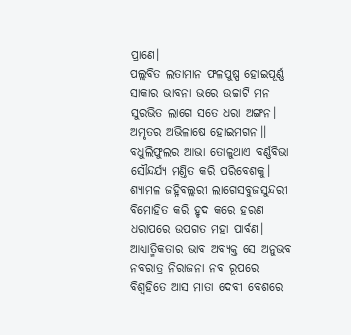ପ୍ରାଣେ।
ପଲ୍ଲବିତ ଲତାମାନ ଫଳପୁଷ୍ପ ହୋଇପୂର୍ଣ୍ଣ
ସାକାର ଭାବନା ଭରେ ଉଚ୍ଚାଟି ମନ
ସୁରଭିତ ଲାଗେ ସତେ ଧରା ଅଙ୍ଗନ।
ଅମୃତର ଅଭିଳାଷେ ହୋଇମଗନ।।
ବଧୁଲିଫୁଲର ଆଭା ତୋଳୁଥାଏ ବର୍ଣ୍ଣବିଭା
ସୌନ୍ଦର୍ଯ୍ୟ ମଣ୍ତିତ କରି ପରିବେଶକୁ।
ଶ୍ଯାମଳ ଜହ୍ନିବଲ୍ଲରୀ ଲାଗେସବୁଜସୁନ୍ଦରୀ
ବିମୋହିତ କରି ହୃଦ କରେ ହରଣ
ଧରାପରେ ଉପଗତ ମହା ପାର୍ବଣ।
ଆଧ୍ଯାତ୍ମିକତାର ଭାବ ଅବ୍ଯକ୍ତ ସେ ଅନୁଭବ
ନବରାତ୍ର ନିରାଜନା ନବ ରୂପରେ
ବିଶ୍ବହିତେ ଆସ ମାତା ଦେବୀ ବେଶରେ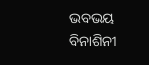ଭବଭୟ ବିନାଶିନୀ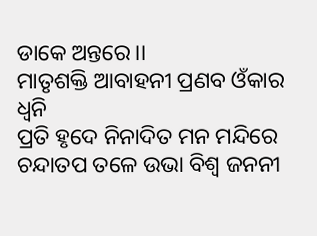ଡାକେ ଅନ୍ତରେ।।
ମାତୃଶକ୍ତି ଆବାହନୀ ପ୍ରଣବ ଓଁକାର ଧ୍ବନି
ପ୍ରତି ହୃଦେ ନିନାଦିତ ମନ ମନ୍ଦିରେ
ଚନ୍ଦାତପ ତଳେ ଉଭା ବିଶ୍ବ ଜନନୀ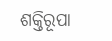ଶକ୍ତିରୂପା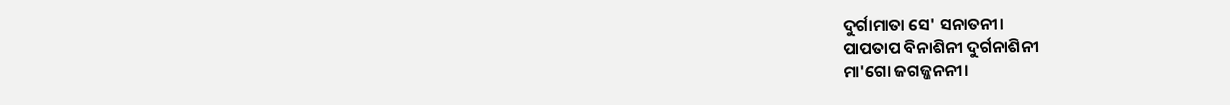ଦୁର୍ଗାମାତା ସେ' ସନାତନୀ।
ପାପତାପ ବିନାଶିନୀ ଦୁର୍ଗନାଶିନୀ
ମା'ଗୋ ଜଗଜ୍ଜନନୀ।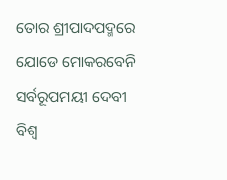ତୋର ଶ୍ରୀପାଦପଦ୍ମରେ ଯୋଡେ ମୋକରବେନି
ସର୍ବରୂପମୟୀ ଦେବୀ ବିଶ୍ବ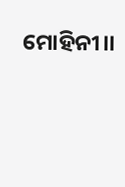ମୋହିନୀ।।